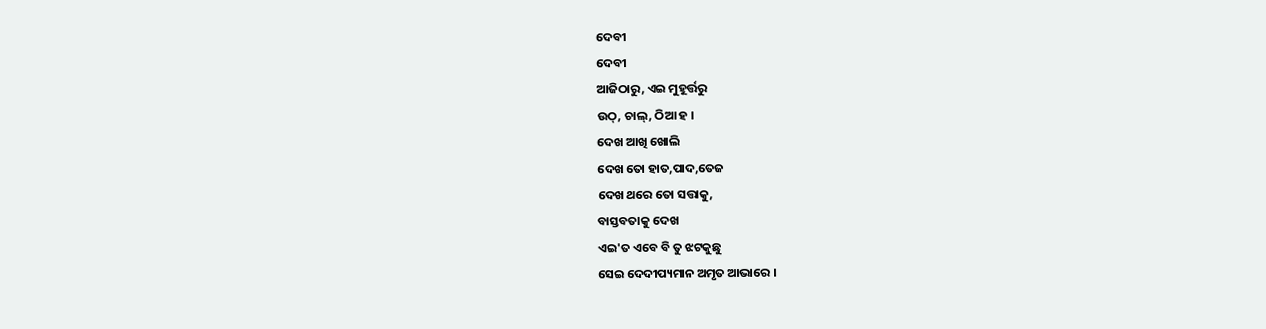ଦେବୀ
ଦେବୀ
ଆଜିଠାରୁ, ଏଇ ମୁହୂର୍ତ୍ତରୁ
ଉଠ୍, ଚାଲ୍, ଠିଆ ହ ।
ଦେଖ ଆଖି ଖୋଲି
ଦେଖ ତୋ ହାତ,ପାଦ,ତେଜ
ଦେଖ ଥରେ ତୋ ସତ୍ତାକୁ,
ବାସ୍ତବତାକୁ ଦେଖ
ଏଇ'ତ ଏବେ ବି ତୁ ଝଟକୁଛୁ
ସେଇ ଦେଦୀପ୍ୟମାନ ଅମୃତ ଆଭାରେ ।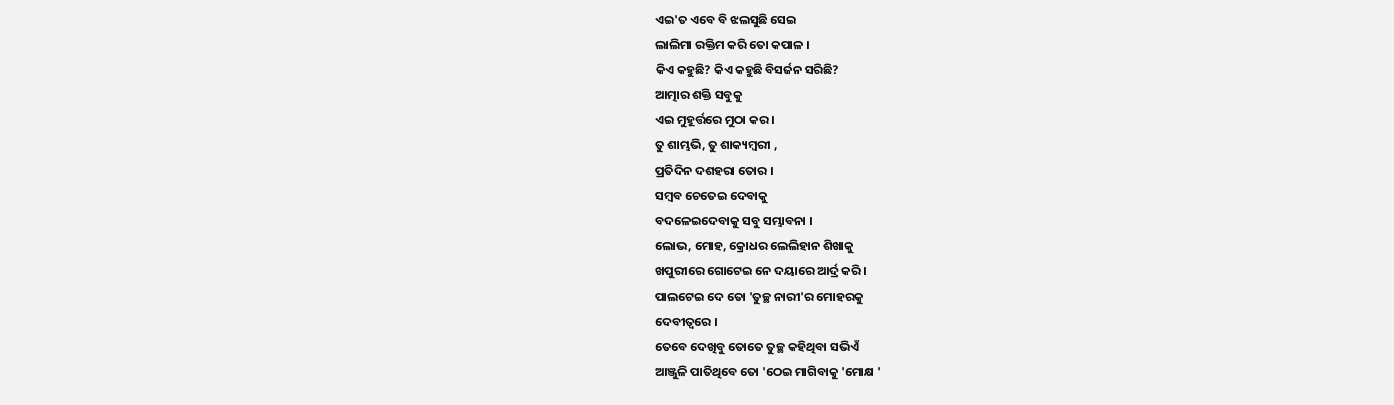ଏଇ'ତ ଏବେ ବି ଝଲସୁଛି ସେଇ
ଲାଲିମା ରକ୍ତିମ କରି ତୋ କପାଳ ।
କିଏ କହୁଛି? କିଏ କହୁଛି ବିସର୍ଜନ ସରିଛି?
ଆତ୍ମାର ଶକ୍ତି ସବୁକୁ
ଏଇ ମୁହୂର୍ତ୍ତରେ ମୁଠା କର ।
ତୁ ଶାମ୍ଭଭି, ତୁ ଶାକ୍ୟମ୍ବରୀ ,
ପ୍ରତିଦିନ ଦଶହରା ତୋର ।
ସମ୍ବବ ଚେତେଇ ଦେବାକୁ
ବଦଳେଇଦେବାକୁ ସବୁ ସମ୍ଭାବନା ।
ଲୋଭ, ମୋହ, କ୍ରୋଧର ଲେଲିହାନ ଶିଖାକୁ
ଖପୁରୀରେ ଗୋଟେଇ ନେ ଦୟାରେ ଆର୍ଦ୍ର କରି ।
ପାଲଟେଇ ଦେ ତୋ 'ତୁଚ୍ଛ ନାରୀ'ର ମୋହରକୁ
ଦେବୀତ୍ୱରେ ।
ତେବେ ଦେଖିବୁ ତୋତେ ତୁଚ୍ଛ କହିଥିବା ସଭିଏଁ
ଆଞ୍ଜୁଳି ପାତିଥିବେ ତୋ 'ଠେଇ ମାଗିବାକୁ 'ମୋକ୍ଷ '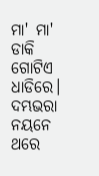ମା' ମା' ଡାକି ଗୋଟିଏ ଧାଡିରେ।
ଦମ୍ଭଭରା ନୟନେ ଥରେ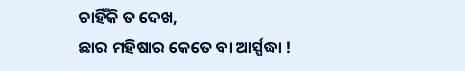ଚାହିଁକି ତ ଦେଖ,
ଛାର ମହିଷାର କେତେ ବା ଆର୍ସ୍ପଦ୍ଧା !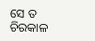ସେ ତ ଚିରକାଳ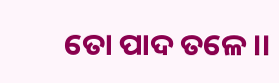ତୋ ପାଦ ତଳେ ।।